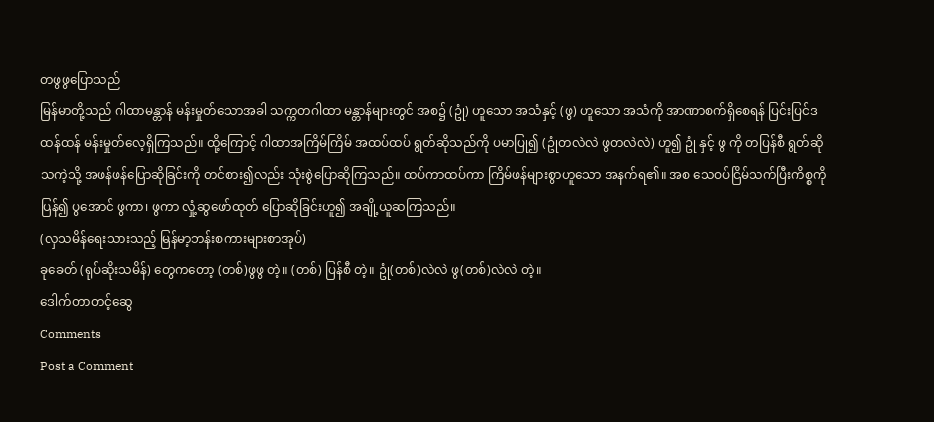တဖွဖွပြောသည်
မြန်မာတို့သည် ဂါထာမန္တာန် မန်းမှုတ်သောအခါ သက္ကတဂါထာ မန္တာန်များတွင် အစ၌ (ဥုံ) ဟူသော အသံနှင့် (ဖွ) ဟူသော အသံကို အာဏာစက်ရှိစေရန် ပြင်းပြင်ဒထန်ထန် မန်းမှုတ်လေ့ရှိကြသည်။ ထို့ကြောင့် ဂါထာအကြိမ်ကြိမ် အထပ်ထပ် ရွတ်ဆိုသည်ကို ပမာပြု၍ (ဥုံတလဲလဲ ဖွတလဲလဲ) ဟူ၍ ဥုံ နှင့် ဖွ ကို တပြန်စီ ရွတ်ဆိုသကဲ့သို့ အဖန်ဖန်ပြောဆိုခြင်းကို တင်စား၍လည်း သုံးစွဲပြောဆိုကြသည်။ ထပ်ကာထပ်ကာ ကြိမ်ဖန်များစွာဟူသော အနက်ရ၏။ အစ သေဝပ်ငြိမ်သက်ပြီးကိစ္စကို ပြန်၍ ပွအောင် ဖွကာ၊ ဖွကာ လှုံ့ဆွဖော်ထုတ် ပြောဆိုခြင်းဟူ၍ အချို့ယူဆကြသည်။
(လှသမိန်ရေးသားသည့် မြန်မာ့ဘန်းစကားများစာအုပ်)
ခုခေတ် (ရုပ်ဆိုးသမိန်) တွေကတော့ (တစ်)ဖွဖွ တဲ့။ (တစ်) ပြန်စီ တဲ့။ ဥုံ(တစ်)လဲလဲ ဖွ(တစ်)လဲလဲ တဲ့။
ဒေါက်တာတင့်ဆွေ
Comments
Post a Comment